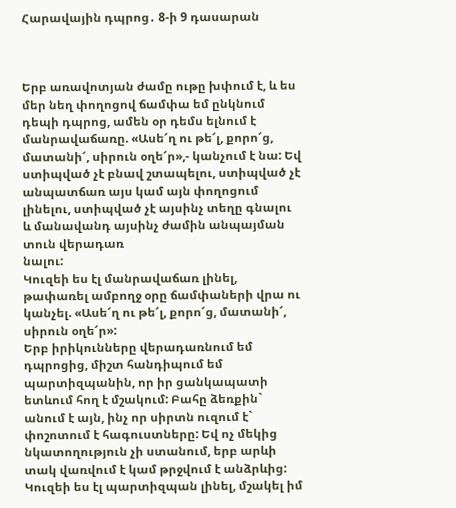Հարավային դպրոց․ 8-ի 9 դասարան



Երբ առավոտյան ժամը ութը խփում է, և ես մեր նեղ փողոցով ճամփա եմ ընկնում դեպի դպրոց, ամեն օր դեմս ելնում է մանրավաճառը. «Ասե՜ղ ու թե՜լ, քորո՜ց, մատանի՜, սիրուն օղե՜ր»,- կանչում է նա: Եվ ստիպված չէ բնավ շտապելու, ստիպված չէ անպատճառ այս կամ այն փողոցում լինելու, ստիպված չէ այսինչ տեղը գնալու և մանավանդ այսինչ ժամին անպայման տուն վերադառ
նալու:
Կուզեի ես էլ մանրավաճառ լինել, թափառել ամբողջ օրը ճամփաների վրա ու կանչել. «Ասե՜ղ ու թե՜լ, քորո՜ց, մատանի՜, սիրուն օղե՜ր»:
Երբ իրիկունները վերադառնում եմ դպրոցից, միշտ հանդիպում եմ պարտիզպանին, որ իր ցանկապատի ետևում հող է մշակում: Բահը ձեռքին` անում է այն, ինչ որ սիրտն ուզում է` փոշոտում է հագուստները: Եվ ոչ մեկից նկատողություն չի ստանում, երբ արևի տակ վառվում է կամ թրջվում է անձրևից:
Կուզեի ես էլ պարտիզպան լինել, մշակել իմ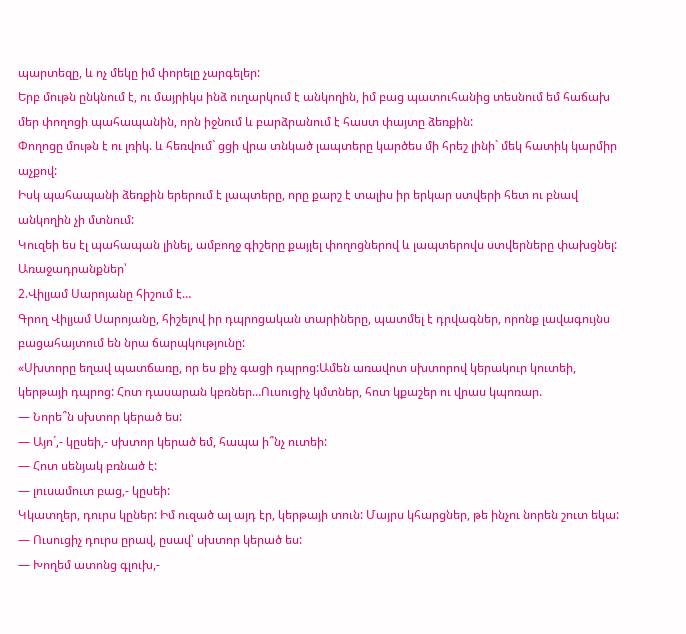պարտեզը, և ոչ մեկը իմ փորելը չարգելեր:
Երբ մութն ընկնում է, ու մայրիկս ինձ ուղարկում է անկողին, իմ բաց պատուհանից տեսնում եմ հաճախ մեր փողոցի պահապանին, որն իջնում և բարձրանում է հաստ փայտը ձեռքին:
Փողոցը մութն է ու լռիկ. և հեռվում` ցցի վրա տնկած լապտերը կարծես մի հրեշ լինի` մեկ հատիկ կարմիր աչքով:
Իսկ պահապանի ձեռքին երերում է լապտերը, որը քարշ է տալիս իր երկար ստվերի հետ ու բնավ անկողին չի մտնում:
Կուզեի ես էլ պահապան լինել, ամբողջ գիշերը քայլել փողոցներով և լապտերովս ստվերները փախցնել:
Առաջադրանքներ՝
2.Վիլյամ Սարոյանը հիշում է…
Գրող Վիլյամ Սարոյանը, հիշելով իր դպրոցական տարիները, պատմել է դրվագներ, որոնք լավագույնս բացահայտում են նրա ճարպկությունը:
«Սխտորը եղավ պատճառը, որ ես քիչ գացի դպրոց:Ամեն առավոտ սխտորով կերակուր կուտեի, կերթայի դպրոց: Հոտ դասարան կբռներ…Ուսուցիչ կմտներ, հոտ կքաշեր ու վրաս կպոռար.
— Նորե՞ն սխտոր կերած ես:
— Այո´,- կըսեի,- սխտոր կերած եմ, հապա ի՞նչ ուտեի:
— Հոտ սենյակ բռնած է:
— լուսամուտ բաց,- կըսեի:
Կկատղեր, դուրս կըներ: Իմ ուզած ալ այդ էր, կերթայի տուն: Մայրս կհարցներ, թե ինչու նորեն շուտ եկա:
— Ուսուցիչ դուրս ըրավ, ըսավ՝ սխտոր կերած ես:
— Խողեմ ատոնց գլուխ,-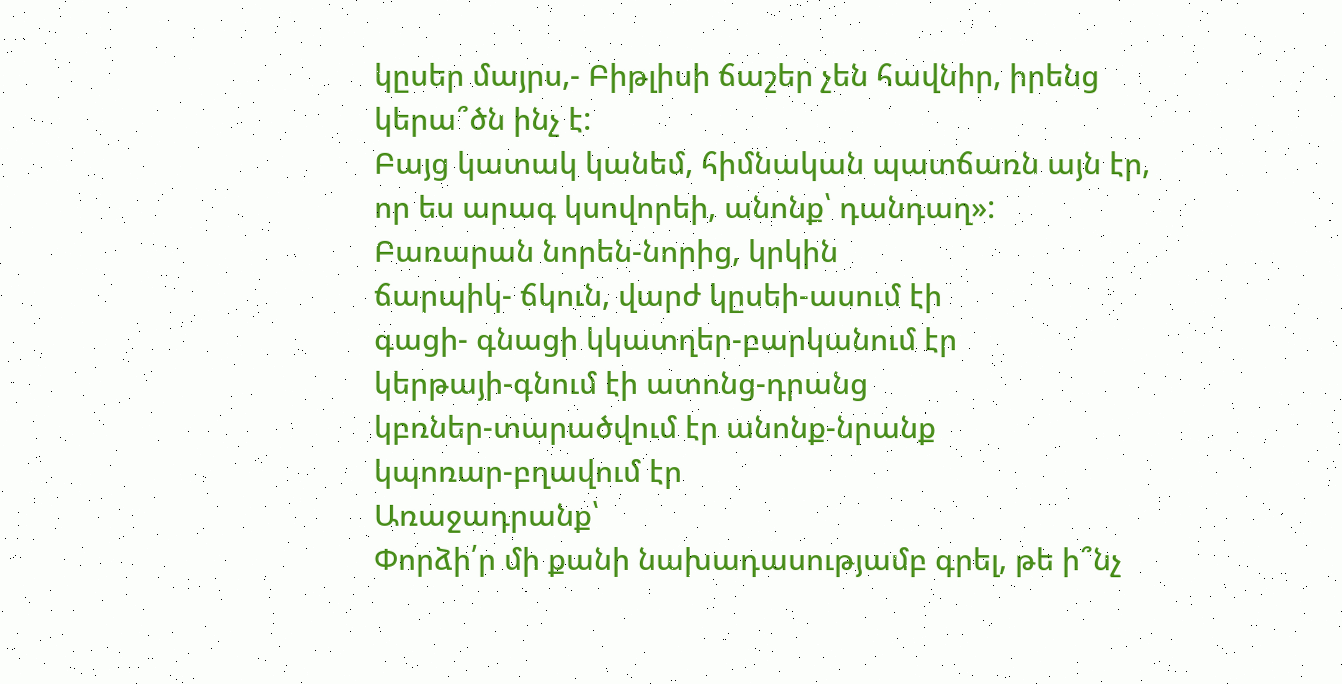կըսեր մայրս,- Բիթլիսի ճաշեր չեն հավնիր, իրենց կերա՞ծն ինչ է:
Բայց կատակ կանեմ, հիմնական պատճառն այն էր, որ ես արագ կսովորեի, անոնք՝ դանդաղ»:
Բառարան նորեն-նորից, կրկին
ճարպիկ- ճկուն, վարժ կըսեի-ասում էի
գացի- գնացի կկատղեր-բարկանում էր
կերթայի-գնում էի ատոնց-դրանց
կբռներ-տարածվում էր անոնք-նրանք
կպոռար-բղավում էր
Առաջադրանք՝
Փորձի՛ր մի քանի նախադասությամբ գրել, թե ի՞նչ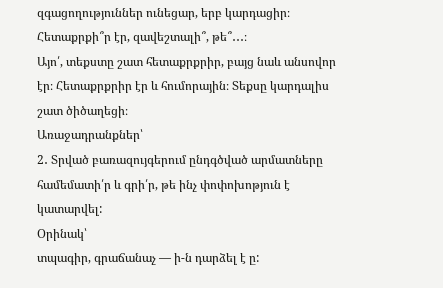զգացողություններ ունեցար, երբ կարդացիր։ Հետաքրքի՞ր էր, զավեշտալի՞, թե՞․․․։
Այո՛, տեքստը շատ հետաքրքրիր, բայց նաև անսովոր էր։ Հետաքրքրիր էր և հումորային։ Տեքսը կարդալիս շատ ծիծաղեցի։
Առաջադրանքներ՝
2․ Տրված բառազույգերում ընդգծված արմատները համեմատի՛ր և գրի՛ր, թե ինչ փոփոխոթյուն է կատարվել:
Օրինակ՝
տպագիր, գրաճանաչ — ի-ն դարձել է ը: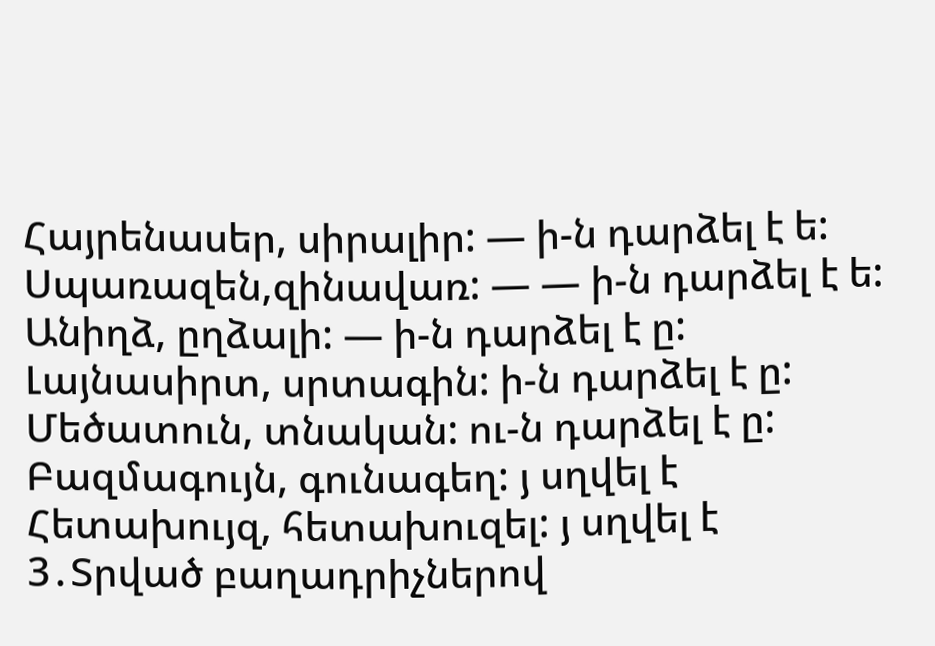Հայրենասեր, սիրալիր: — ի-ն դարձել է ե:
Սպառազեն,զինավառ: — — ի-ն դարձել է ե:
Անիղձ, ըղձալի: — ի-ն դարձել է ը:
Լայնասիրտ, սրտագին: ի-ն դարձել է ը:
Մեծատուն, տնական: ու-ն դարձել է ը:
Բազմագույն, գունագեղ: յ սղվել է
Հետախույզ, հետախուզել: յ սղվել է
3․Տրված բաղադրիչներով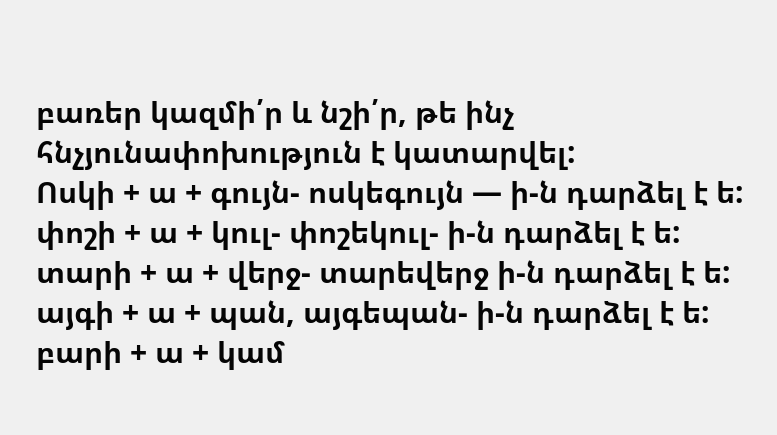բառեր կազմի՛ր և նշի՛ր, թե ինչ հնչյունափոխություն է կատարվել:
Ոսկի + ա + գույն- ոսկեգույն — ի-ն դարձել է ե:
փոշի + ա + կուլ- փոշեկուլ- ի-ն դարձել է ե:
տարի + ա + վերջ- տարեվերջ ի-ն դարձել է ե:
այգի + ա + պան, այգեպան- ի-ն դարձել է ե:
բարի + ա + կամ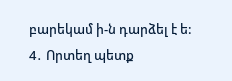բարեկամ ի-ն դարձել է ե:
4․ Որտեղ պետք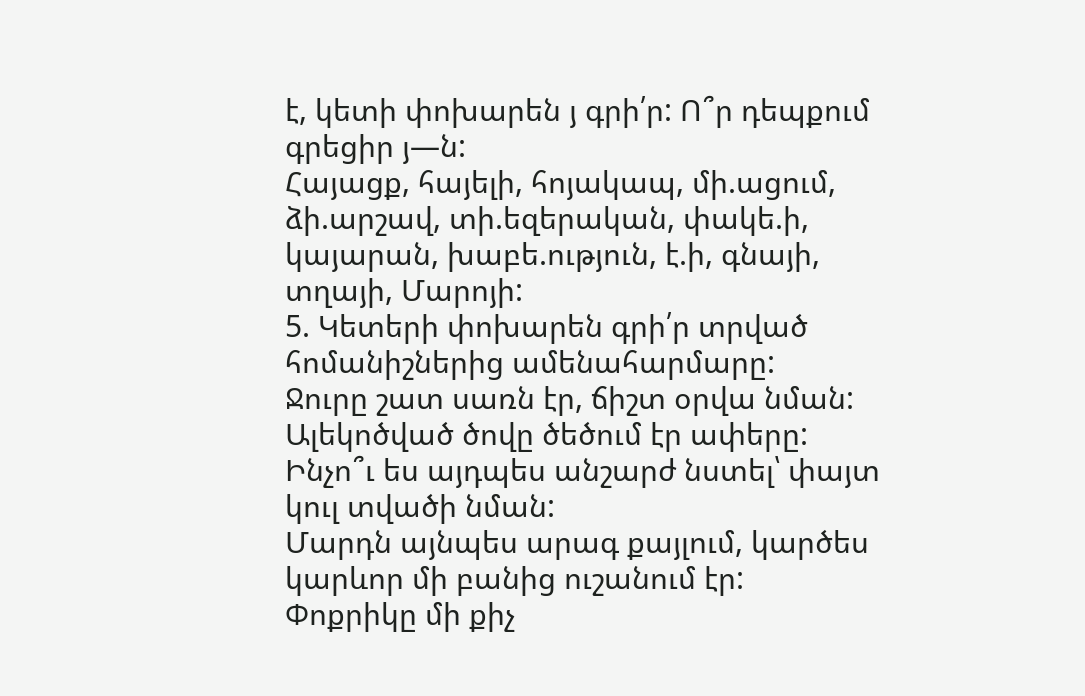է, կետի փոխարեն յ գրի՛ր: Ո՞ր դեպքում գրեցիր յ—ն:
Հայացք, հայելի, հոյակապ, մի.ացում, ձի.արշավ, տի.եզերական, փակե.ի, կայարան, խաբե.ություն, է.ի, գնայի, տղայի, Մարոյի:
5. Կետերի փոխարեն գրի՛ր տրված հոմանիշներից ամենահարմարը:
Ջուրը շատ սառն էր, ճիշտ օրվա նման:
Ալեկոծված ծովը ծեծում էր ափերը:
Ինչո՞ւ ես այդպես անշարժ նստել՝ փայտ կուլ տվածի նման:
Մարդն այնպես արագ քայլում, կարծես կարևոր մի բանից ուշանում էր:
Փոքրիկը մի քիչ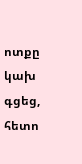ոտքը կախ գցեց, հետո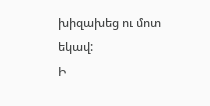խիզախեց ու մոտ եկավ:
Ի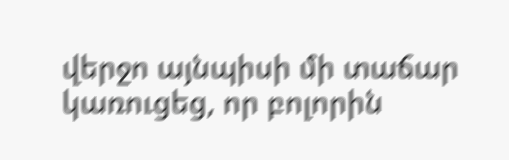վերջո այնպիսի մի տաճար կառուցեց, որ բոլորին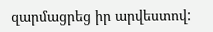զարմացրեց իր արվեստով: